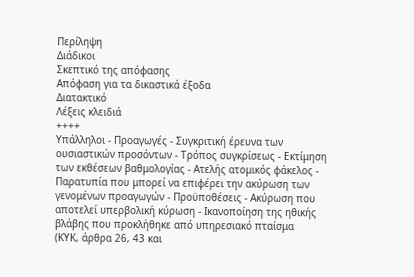Περίληψη
Διάδικοι
Σκεπτικό της απόφασης
Απόφαση για τα δικαστικά έξοδα
Διατακτικό
Λέξεις κλειδιά
++++
Υπάλληλοι - Προαγωγές - Συγκριτική έρευνα των ουσιαστικών προσόντων - Τρόπος συγκρίσεως - Εκτίμηση των εκθέσεων βαθμολογίας - Ατελής ατομικός φάκελος - Παρατυπία που μπορεί να επιφέρει την ακύρωση των γενομένων προαγωγών - Προϋποθέσεις - Ακύρωση που αποτελεί υπερβολική κύρωση - Ικανοποίηση της ηθικής βλάβης που προκλήθηκε από υπηρεσιακό πταίσμα
(ΚΥΚ, άρθρα 26, 43 και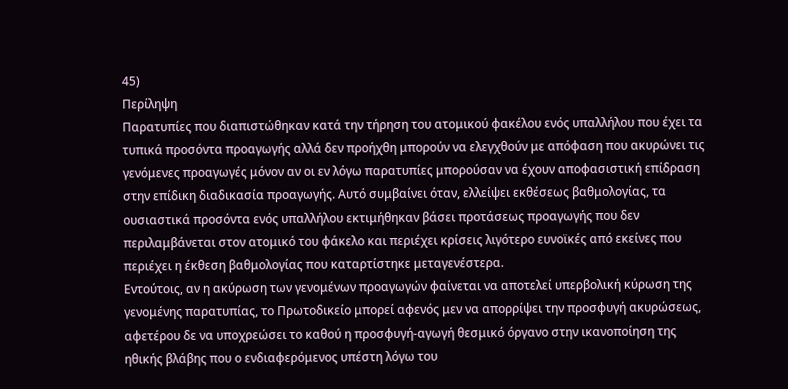45)
Περίληψη
Παρατυπίες που διαπιστώθηκαν κατά την τήρηση του ατομικού φακέλου ενός υπαλλήλου που έχει τα τυπικά προσόντα προαγωγής αλλά δεν προήχθη μπορούν να ελεγχθούν με απόφαση που ακυρώνει τις γενόμενες προαγωγές μόνον αν οι εν λόγω παρατυπίες μπορούσαν να έχουν αποφασιστική επίδραση στην επίδικη διαδικασία προαγωγής. Αυτό συμβαίνει όταν, ελλείψει εκθέσεως βαθμολογίας, τα ουσιαστικά προσόντα ενός υπαλλήλου εκτιμήθηκαν βάσει προτάσεως προαγωγής που δεν περιλαμβάνεται στον ατομικό του φάκελο και περιέχει κρίσεις λιγότερο ευνοϊκές από εκείνες που περιέχει η έκθεση βαθμολογίας που καταρτίστηκε μεταγενέστερα.
Εντούτοις, αν η ακύρωση των γενομένων προαγωγών φαίνεται να αποτελεί υπερβολική κύρωση της γενομένης παρατυπίας, το Πρωτοδικείο μπορεί αφενός μεν να απορρίψει την προσφυγή ακυρώσεως, αφετέρου δε να υποχρεώσει το καθού η προσφυγή-αγωγή θεσμικό όργανο στην ικανοποίηση της ηθικής βλάβης που ο ενδιαφερόμενος υπέστη λόγω του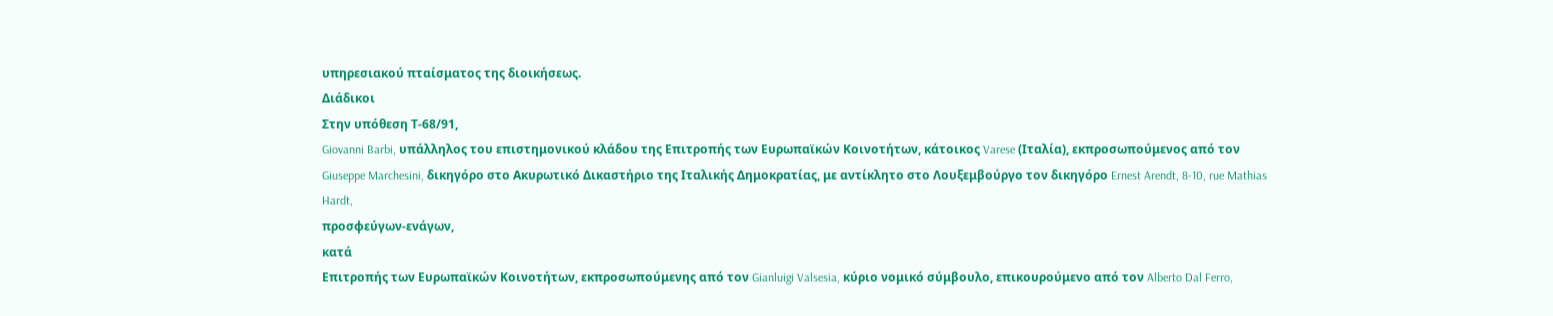υπηρεσιακού πταίσματος της διοικήσεως.
Διάδικοι
Στην υπόθεση Τ-68/91,
Giovanni Barbi, υπάλληλος του επιστημονικού κλάδου της Επιτροπής των Ευρωπαϊκών Κοινοτήτων, κάτοικος Varese (Ιταλία), εκπροσωπούμενος από τον Giuseppe Marchesini, δικηγόρο στο Ακυρωτικό Δικαστήριο της Ιταλικής Δημοκρατίας, με αντίκλητο στο Λουξεμβούργο τον δικηγόρο Ernest Arendt, 8-10, rue Mathias Hardt,
προσφεύγων-ενάγων,
κατά
Επιτροπής των Ευρωπαϊκών Κοινοτήτων, εκπροσωπούμενης από τον Gianluigi Valsesia, κύριο νομικό σύμβουλο, επικουρούμενο από τον Alberto Dal Ferro,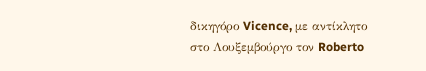δικηγόρο Vicence, με αντίκλητο στο Λουξεμβούργο τον Roberto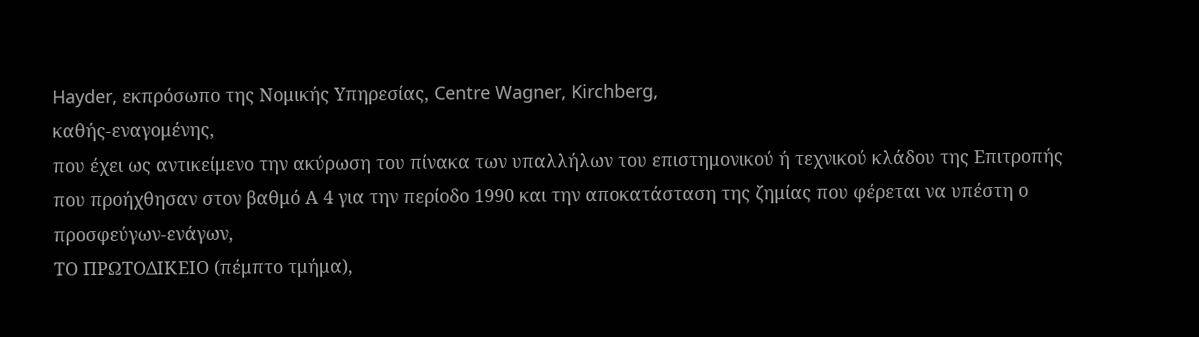Hayder, εκπρόσωπο της Νομικής Υπηρεσίας, Centre Wagner, Kirchberg,
καθής-εναγομένης,
που έχει ως αντικείμενο την ακύρωση του πίνακα των υπαλλήλων του επιστημονικού ή τεχνικού κλάδου της Επιτροπής που προήχθησαν στον βαθμό Α 4 για την περίοδο 1990 και την αποκατάσταση της ζημίας που φέρεται να υπέστη ο προσφεύγων-ενάγων,
ΤΟ ΠΡΩΤΟΔΙΚΕΙΟ (πέμπτο τμήμα),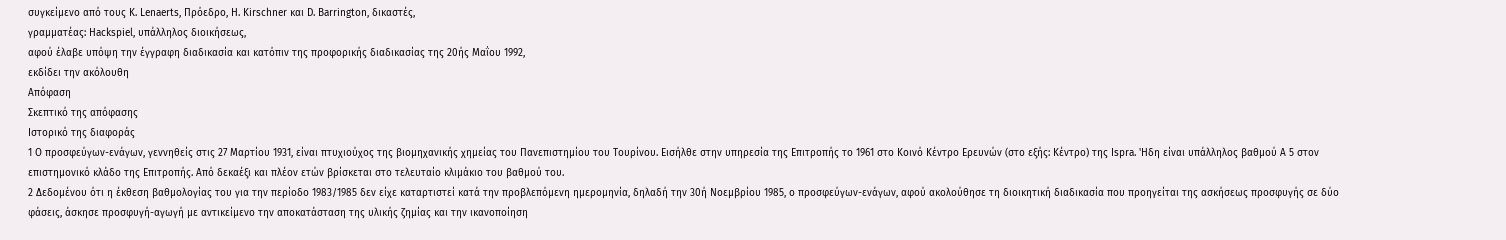συγκείμενο από τους K. Lenaerts, Πρόεδρο, H. Kirschner και D. Barrington, δικαστές,
γραμματέας: Hackspiel, υπάλληλος διοικήσεως,
αφού έλαβε υπόψη την έγγραφη διαδικασία και κατόπιν της προφορικής διαδικασίας της 20ής Μαΐου 1992,
εκδίδει την ακόλουθη
Απόφαση
Σκεπτικό της απόφασης
Ιστορικό της διαφοράς
1 Ο προσφεύγων-ενάγων, γεννηθείς στις 27 Μαρτίου 1931, είναι πτυχιούχος της βιομηχανικής χημείας του Πανεπιστημίου του Τουρίνου. Εισήλθε στην υπηρεσία της Επιτροπής το 1961 στο Κοινό Κέντρο Ερευνών (στο εξής: Κέντρο) της Ispra. 'Ηδη είναι υπάλληλος βαθμού Α 5 στον επιστημονικό κλάδο της Επιτροπής. Από δεκαέξι και πλέον ετών βρίσκεται στο τελευταίο κλιμάκιο του βαθμού του.
2 Δεδομένου ότι η έκθεση βαθμολογίας του για την περίοδο 1983/1985 δεν είχε καταρτιστεί κατά την προβλεπόμενη ημερομηνία, δηλαδή την 30ή Νοεμβρίου 1985, ο προσφεύγων-ενάγων, αφού ακολούθησε τη διοικητική διαδικασία που προηγείται της ασκήσεως προσφυγής σε δύο φάσεις, άσκησε προσφυγή-αγωγή με αντικείμενο την αποκατάσταση της υλικής ζημίας και την ικανοποίηση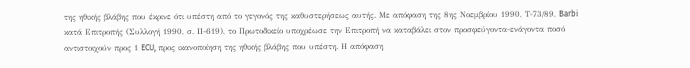της ηθικής βλάβης που έκρινε ότι υπέστη από το γεγονός της καθυστερήσεως αυτής. Με απόφαση της 8ης Νοεμβρίου 1990, Τ-73/89, Barbi κατά Επιτροπής (Συλλογή 1990, σ. ΙΙ-619), το Πρωτοδικείο υποχρέωσε την Επιτροπή να καταβάλει στον προσφεύγοντα-ενάγοντα ποσό αντιστοιχούν προς 1 ECU, προς ικανοποίηση της ηθικής βλάβης που υπέστη. Η απόφαση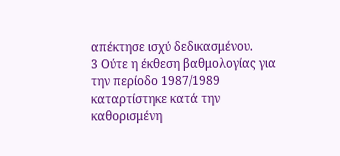απέκτησε ισχύ δεδικασμένου.
3 Ούτε η έκθεση βαθμολογίας για την περίοδο 1987/1989 καταρτίστηκε κατά την καθορισμένη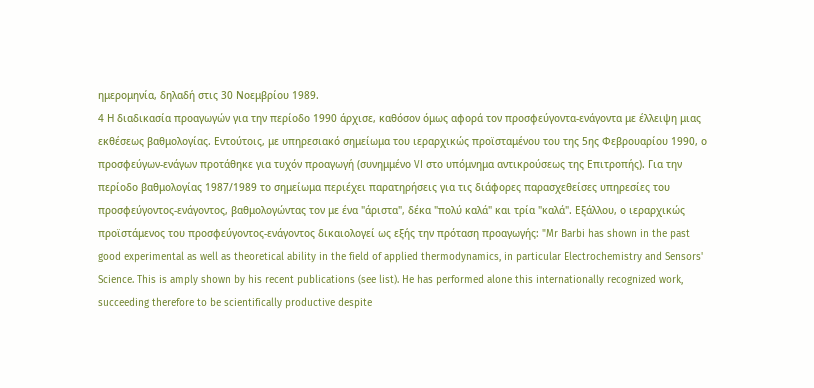ημερομηνία, δηλαδή στις 30 Νοεμβρίου 1989.
4 Η διαδικασία προαγωγών για την περίοδο 1990 άρχισε, καθόσον όμως αφορά τον προσφεύγοντα-ενάγοντα με έλλειψη μιας εκθέσεως βαθμολογίας. Εντούτοις, με υπηρεσιακό σημείωμα του ιεραρχικώς προϊσταμένου του της 5ης Φεβρουαρίου 1990, ο προσφεύγων-ενάγων προτάθηκε για τυχόν προαγωγή (συνημμένο VI στο υπόμνημα αντικρούσεως της Επιτροπής). Για την περίοδο βαθμολογίας 1987/1989 το σημείωμα περιέχει παρατηρήσεις για τις διάφορες παρασχεθείσες υπηρεσίες του προσφεύγοντος-ενάγοντος, βαθμολογώντας τον με ένα "άριστα", δέκα "πολύ καλά" και τρία "καλά". Εξάλλου, ο ιεραρχικώς προϊστάμενος του προσφεύγοντος-ενάγοντος δικαιολογεί ως εξής την πρόταση προαγωγής: "Mr Barbi has shown in the past good experimental as well as theoretical ability in the field of applied thermodynamics, in particular Electrochemistry and Sensors' Science. This is amply shown by his recent publications (see list). He has performed alone this internationally recognized work, succeeding therefore to be scientifically productive despite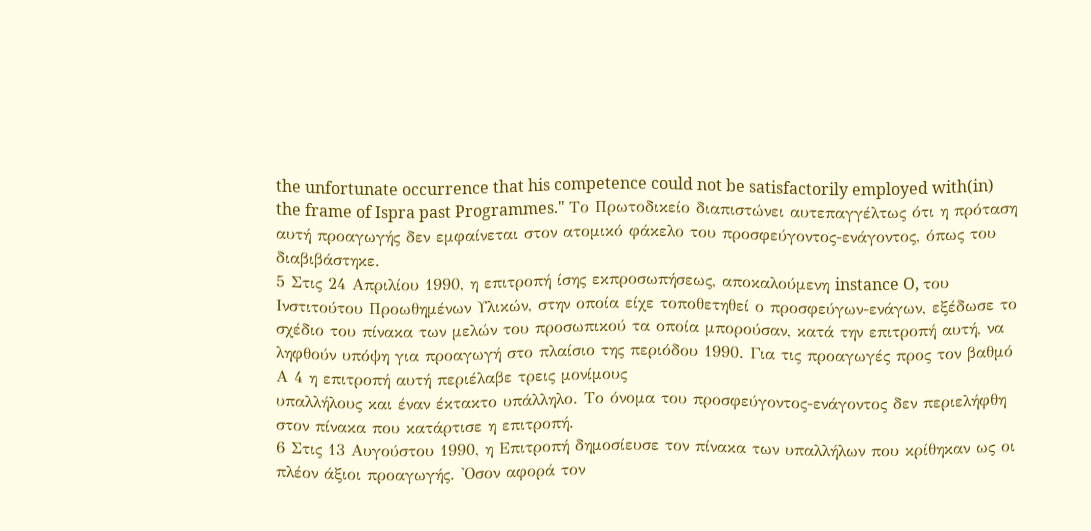the unfortunate occurrence that his competence could not be satisfactorily employed with(in) the frame of Ispra past Programmes." Το Πρωτοδικείο διαπιστώνει αυτεπαγγέλτως ότι η πρόταση αυτή προαγωγής δεν εμφαίνεται στον ατομικό φάκελο του προσφεύγοντος-ενάγοντος, όπως του διαβιβάστηκε.
5 Στις 24 Απριλίου 1990, η επιτροπή ίσης εκπροσωπήσεως, αποκαλούμενη instance O, του Ινστιτούτου Προωθημένων Υλικών, στην οποία είχε τοποθετηθεί ο προσφεύγων-ενάγων, εξέδωσε το σχέδιο του πίνακα των μελών του προσωπικού τα οποία μπορούσαν, κατά την επιτροπή αυτή, να ληφθούν υπόψη για προαγωγή στο πλαίσιο της περιόδου 1990. Για τις προαγωγές προς τον βαθμό Α 4 η επιτροπή αυτή περιέλαβε τρεις μονίμους
υπαλλήλους και έναν έκτακτο υπάλληλο. Το όνομα του προσφεύγοντος-ενάγοντος δεν περιελήφθη στον πίνακα που κατάρτισε η επιτροπή.
6 Στις 13 Αυγούστου 1990, η Επιτροπή δημοσίευσε τον πίνακα των υπαλλήλων που κρίθηκαν ως οι πλέον άξιοι προαγωγής. 'Οσον αφορά τον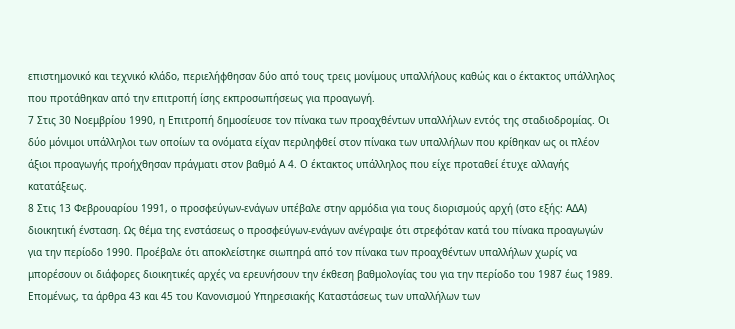επιστημονικό και τεχνικό κλάδο, περιελήφθησαν δύο από τους τρεις μονίμους υπαλλήλους καθώς και ο έκτακτος υπάλληλος που προτάθηκαν από την επιτροπή ίσης εκπροσωπήσεως για προαγωγή.
7 Στις 30 Νοεμβρίου 1990, η Επιτροπή δημοσίευσε τον πίνακα των προαχθέντων υπαλλήλων εντός της σταδιοδρομίας. Οι δύο μόνιμοι υπάλληλοι των οποίων τα ονόματα είχαν περιληφθεί στον πίνακα των υπαλλήλων που κρίθηκαν ως οι πλέον άξιοι προαγωγής προήχθησαν πράγματι στον βαθμό Α 4. Ο έκτακτος υπάλληλος που είχε προταθεί έτυχε αλλαγής κατατάξεως.
8 Στις 13 Φεβρουαρίου 1991, ο προσφεύγων-ενάγων υπέβαλε στην αρμόδια για τους διορισμούς αρχή (στο εξής: ΑΔΑ) διοικητική ένσταση. Ως θέμα της ενστάσεως ο προσφεύγων-ενάγων ανέγραψε ότι στρεφόταν κατά του πίνακα προαγωγών για την περίοδο 1990. Προέβαλε ότι αποκλείστηκε σιωπηρά από τον πίνακα των προαχθέντων υπαλλήλων χωρίς να μπορέσουν οι διάφορες διοικητικές αρχές να ερευνήσουν την έκθεση βαθμολογίας του για την περίοδο του 1987 έως 1989. Επομένως, τα άρθρα 43 και 45 του Κανονισμού Υπηρεσιακής Καταστάσεως των υπαλλήλων των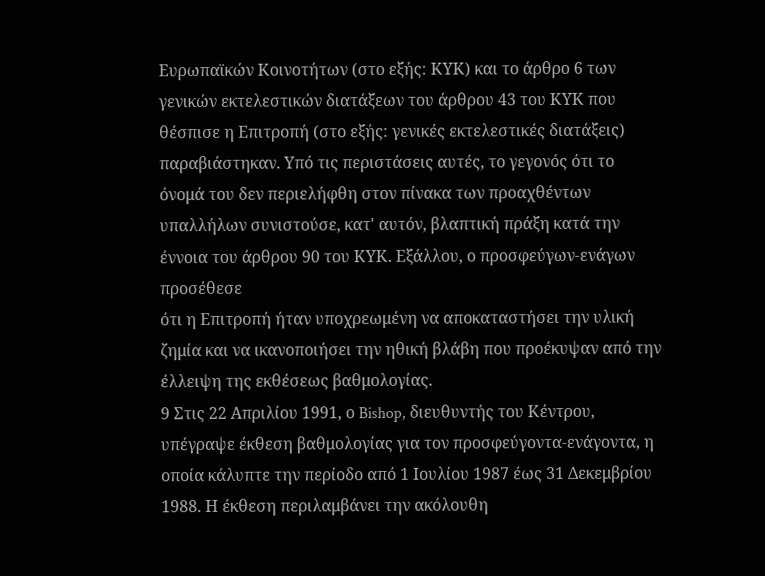Ευρωπαϊκών Κοινοτήτων (στο εξής: ΚΥΚ) και το άρθρο 6 των γενικών εκτελεστικών διατάξεων του άρθρου 43 του ΚΥΚ που θέσπισε η Επιτροπή (στο εξής: γενικές εκτελεστικές διατάξεις) παραβιάστηκαν. Υπό τις περιστάσεις αυτές, το γεγονός ότι το όνομά του δεν περιελήφθη στον πίνακα των προαχθέντων υπαλλήλων συνιστούσε, κατ' αυτόν, βλαπτική πράξη κατά την έννοια του άρθρου 90 του ΚΥΚ. Εξάλλου, ο προσφεύγων-ενάγων προσέθεσε
ότι η Επιτροπή ήταν υποχρεωμένη να αποκαταστήσει την υλική ζημία και να ικανοποιήσει την ηθική βλάβη που προέκυψαν από την έλλειψη της εκθέσεως βαθμολογίας.
9 Στις 22 Απριλίου 1991, ο Bishop, διευθυντής του Κέντρου, υπέγραψε έκθεση βαθμολογίας για τον προσφεύγοντα-ενάγοντα, η οποία κάλυπτε την περίοδο από 1 Ιουλίου 1987 έως 31 Δεκεμβρίου 1988. Η έκθεση περιλαμβάνει την ακόλουθη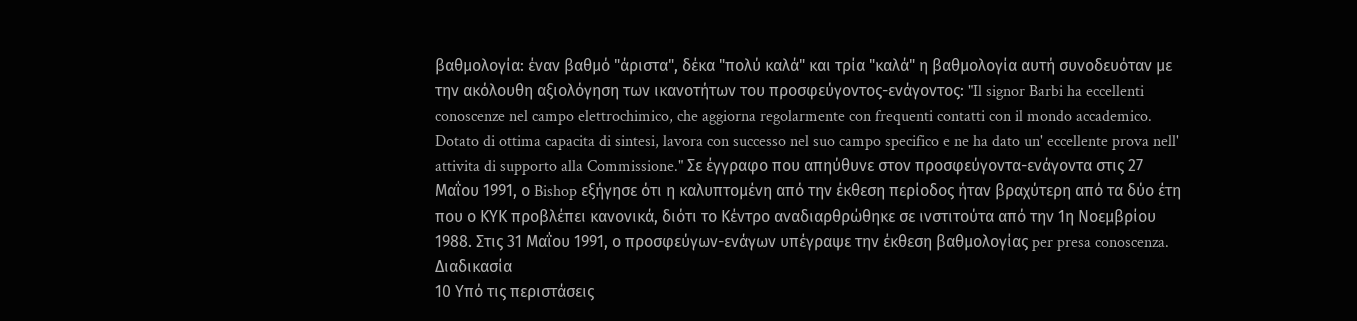βαθμολογία: έναν βαθμό "άριστα", δέκα "πολύ καλά" και τρία "καλά" η βαθμολογία αυτή συνοδευόταν με την ακόλουθη αξιολόγηση των ικανοτήτων του προσφεύγοντος-ενάγοντος: "Il signor Barbi ha eccellenti conoscenze nel campo elettrochimico, che aggiorna regolarmente con frequenti contatti con il mondo accademico. Dotato di ottima capacita di sintesi, lavora con successo nel suo campo specifico e ne ha dato un' eccellente prova nell' attivita di supporto alla Commissione." Σε έγγραφο που απηύθυνε στον προσφεύγοντα-ενάγοντα στις 27 Μαΐου 1991, ο Bishop εξήγησε ότι η καλυπτομένη από την έκθεση περίοδος ήταν βραχύτερη από τα δύο έτη που ο ΚΥΚ προβλέπει κανονικά, διότι το Κέντρο αναδιαρθρώθηκε σε ινστιτούτα από την 1η Νοεμβρίου 1988. Στις 31 Μαΐου 1991, ο προσφεύγων-ενάγων υπέγραψε την έκθεση βαθμολογίας per presa conoscenza.
Διαδικασία
10 Υπό τις περιστάσεις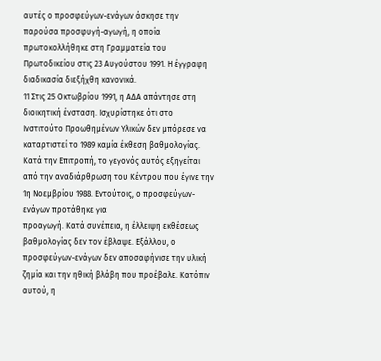αυτές ο προσφεύγων-ενάγων άσκησε την παρούσα προσφυγή-αγωγή, η οποία πρωτοκολλήθηκε στη Γραμματεία του Πρωτοδικείου στις 23 Αυγούστου 1991. Η έγγραφη διαδικασία διεξήχθη κανονικά.
11 Στις 25 Οκτωβρίου 1991, η ΑΔΑ απάντησε στη διοικητική ένσταση. Ισχυρίστηκε ότι στο Ινστιτούτο Προωθημένων Υλικών δεν μπόρεσε να καταρτιστεί το 1989 καμία έκθεση βαθμολογίας. Κατά την Επιτροπή, το γεγονός αυτός εξηγείται από την αναδιάρθρωση του Κέντρου που έγινε την 1η Νοεμβρίου 1988. Εντούτοις, ο προσφεύγων-ενάγων προτάθηκε για
προαγωγή. Κατά συνέπεια, η έλλειψη εκθέσεως βαθμολογίας δεν τον έβλαψε. Εξάλλου, ο προσφεύγων-ενάγων δεν αποσαφήνισε την υλική ζημία και την ηθική βλάβη που προέβαλε. Κατόπιν αυτού, η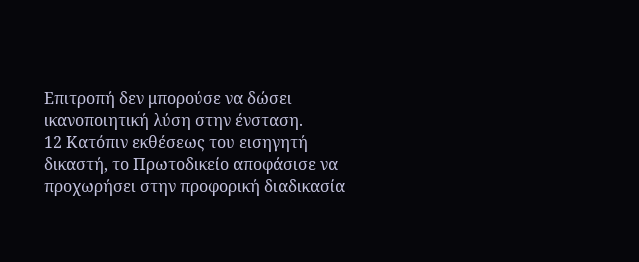Επιτροπή δεν μπορούσε να δώσει ικανοποιητική λύση στην ένσταση.
12 Κατόπιν εκθέσεως του εισηγητή δικαστή, το Πρωτοδικείο αποφάσισε να προχωρήσει στην προφορική διαδικασία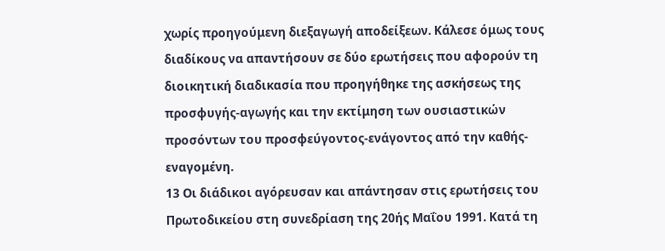χωρίς προηγούμενη διεξαγωγή αποδείξεων. Κάλεσε όμως τους διαδίκους να απαντήσουν σε δύο ερωτήσεις που αφορούν τη διοικητική διαδικασία που προηγήθηκε της ασκήσεως της προσφυγής-αγωγής και την εκτίμηση των ουσιαστικών προσόντων του προσφεύγοντος-ενάγοντος από την καθής-εναγομένη.
13 Οι διάδικοι αγόρευσαν και απάντησαν στις ερωτήσεις του Πρωτοδικείου στη συνεδρίαση της 20ής Μαΐου 1991. Κατά τη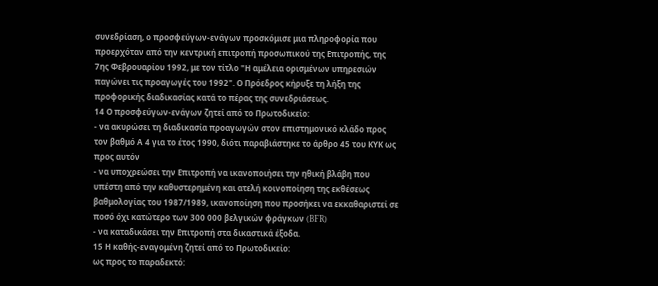συνεδρίαση, ο προσφεύγων-ενάγων προσκόμισε μια πληροφορία που προερχόταν από την κεντρική επιτροπή προσωπικού της Επιτροπής, της 7ης Φεβρουαρίου 1992, με τον τίτλο "Η αμέλεια ορισμένων υπηρεσιών παγώνει τις προαγωγές του 1992". Ο Πρόεδρος κήρυξε τη λήξη της προφορικής διαδικασίας κατά το πέρας της συνεδριάσεως.
14 Ο προσφεύγων-ενάγων ζητεί από το Πρωτοδικείο:
- να ακυρώσει τη διαδικασία προαγωγών στον επιστημονικό κλάδο προς τον βαθμό Α 4 για το έτος 1990, διότι παραβιάστηκε το άρθρο 45 του ΚΥΚ ως προς αυτόν
- να υποχρεώσει την Επιτροπή να ικανοποιήσει την ηθική βλάβη που υπέστη από την καθυστερημένη και ατελή κοινοποίηση της εκθέσεως βαθμολογίας του 1987/1989, ικανοποίηση που προσήκει να εκκαθαριστεί σε ποσό όχι κατώτερο των 300 000 βελγικών φράγκων (BFR)
- να καταδικάσει την Επιτροπή στα δικαστικά έξοδα.
15 Η καθής-εναγομένη ζητεί από το Πρωτοδικείο:
ως προς το παραδεκτό: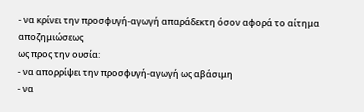- να κρίνει την προσφυγή-αγωγή απαράδεκτη όσον αφορά το αίτημα αποζημιώσεως
ως προς την ουσία:
- να απορρίψει την προσφυγή-αγωγή ως αβάσιμη
- να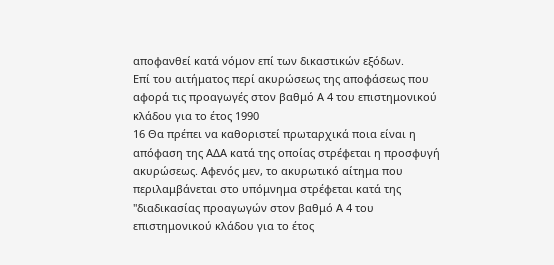αποφανθεί κατά νόμον επί των δικαστικών εξόδων.
Επί του αιτήματος περί ακυρώσεως της αποφάσεως που αφορά τις προαγωγές στον βαθμό Α 4 του επιστημονικού κλάδου για το έτος 1990
16 Θα πρέπει να καθοριστεί πρωταρχικά ποια είναι η απόφαση της ΑΔΑ κατά της οποίας στρέφεται η προσφυγή ακυρώσεως. Αφενός μεν, το ακυρωτικό αίτημα που περιλαμβάνεται στο υπόμνημα στρέφεται κατά της "διαδικασίας προαγωγών στον βαθμό Α 4 του επιστημονικού κλάδου για το έτος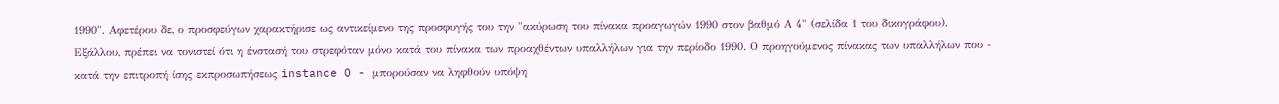1990". Αφετέρου δε, ο προσφεύγων χαρακτήρισε ως αντικείμενο της προσφυγής του την "ακύρωση του πίνακα προαγωγών 1990 στον βαθμό Α 4" (σελίδα 1 του δικογράφου). Εξάλλου, πρέπει να τονιστεί ότι η ένστασή του στρεφόταν μόνο κατά του πίνακα των προαχθέντων υπαλλήλων για την περίοδο 1990. Ο προηγούμενος πίνακας των υπαλλήλων που - κατά την επιτροπή ίσης εκπροσωπήσεως instance O - μπορούσαν να ληφθούν υπόψη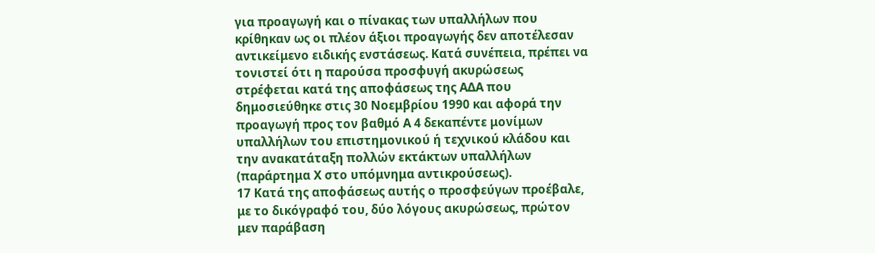για προαγωγή και ο πίνακας των υπαλλήλων που κρίθηκαν ως οι πλέον άξιοι προαγωγής δεν αποτέλεσαν αντικείμενο ειδικής ενστάσεως. Κατά συνέπεια, πρέπει να τονιστεί ότι η παρούσα προσφυγή ακυρώσεως στρέφεται κατά της αποφάσεως της ΑΔΑ που δημοσιεύθηκε στις 30 Νοεμβρίου 1990 και αφορά την προαγωγή προς τον βαθμό Α 4 δεκαπέντε μονίμων υπαλλήλων του επιστημονικού ή τεχνικού κλάδου και την ανακατάταξη πολλών εκτάκτων υπαλλήλων (παράρτημα Χ στο υπόμνημα αντικρούσεως).
17 Κατά της αποφάσεως αυτής ο προσφεύγων προέβαλε, με το δικόγραφό του, δύο λόγους ακυρώσεως, πρώτον μεν παράβαση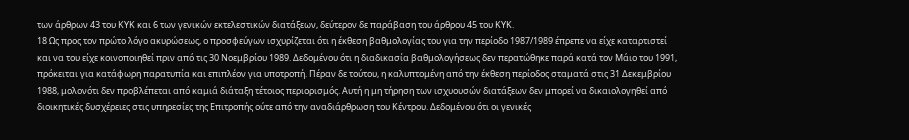των άρθρων 43 του ΚΥΚ και 6 των γενικών εκτελεστικών διατάξεων, δεύτερον δε παράβαση του άρθρου 45 του ΚΥΚ.
18 Ως προς τον πρώτο λόγο ακυρώσεως, ο προσφεύγων ισχυρίζεται ότι η έκθεση βαθμολογίας του για την περίοδο 1987/1989 έπρεπε να είχε καταρτιστεί και να του είχε κοινοποιηθεί πριν από τις 30 Νοεμβρίου 1989. Δεδομένου ότι η διαδικασία βαθμολογήσεως δεν περατώθηκε παρά κατά τον Μάιο του 1991, πρόκειται για κατάφωρη παρατυπία και επιπλέον για υποτροπή. Πέραν δε τούτου, η καλυπτομένη από την έκθεση περίοδος σταματά στις 31 Δεκεμβρίου 1988, μολονότι δεν προβλέπεται από καμιά διάταξη τέτοιος περιορισμός. Αυτή η μη τήρηση των ισχυουσών διατάξεων δεν μπορεί να δικαιολογηθεί από διοικητικές δυσχέρειες στις υπηρεσίες της Επιτροπής ούτε από την αναδιάρθρωση του Κέντρου. Δεδομένου ότι οι γενικές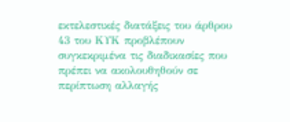εκτελεστικές διατάξεις του άρθρου 43 του ΚΥΚ προβλέπουν συγκεκριμένα τις διαδικασίες που πρέπει να ακολουθηθούν σε περίπτωση αλλαγής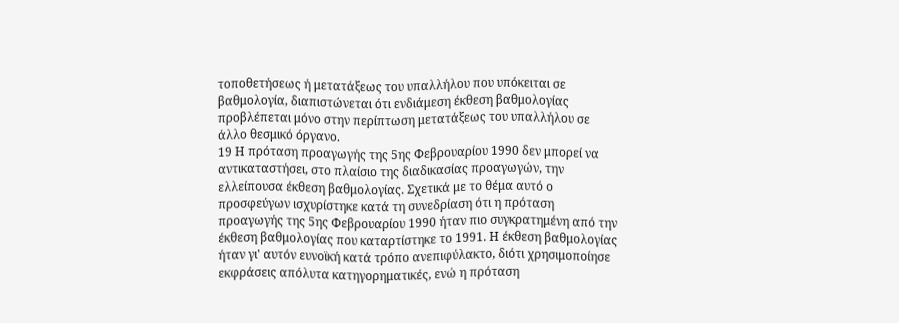τοποθετήσεως ή μετατάξεως του υπαλλήλου που υπόκειται σε βαθμολογία, διαπιστώνεται ότι ενδιάμεση έκθεση βαθμολογίας
προβλέπεται μόνο στην περίπτωση μετατάξεως του υπαλλήλου σε άλλο θεσμικό όργανο.
19 Η πρόταση προαγωγής της 5ης Φεβρουαρίου 1990 δεν μπορεί να αντικαταστήσει, στο πλαίσιο της διαδικασίας προαγωγών, την ελλείπουσα έκθεση βαθμολογίας. Σχετικά με το θέμα αυτό ο προσφεύγων ισχυρίστηκε κατά τη συνεδρίαση ότι η πρόταση προαγωγής της 5ης Φεβρουαρίου 1990 ήταν πιο συγκρατημένη από την έκθεση βαθμολογίας που καταρτίστηκε το 1991. Η έκθεση βαθμολογίας ήταν γι' αυτόν ευνοϊκή κατά τρόπο ανεπιφύλακτο, διότι χρησιμοποίησε εκφράσεις απόλυτα κατηγορηματικές, ενώ η πρόταση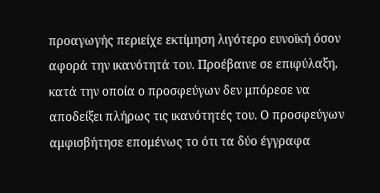προαγωγής περιείχε εκτίμηση λιγότερο ευνοϊκή όσον αφορά την ικανότητά του. Προέβαινε σε επιφύλαξη, κατά την οποία ο προσφεύγων δεν μπόρεσε να αποδείξει πλήρως τις ικανότητές του. Ο προσφεύγων αμφισβήτησε επομένως το ότι τα δύο έγγραφα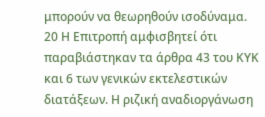μπορούν να θεωρηθούν ισοδύναμα.
20 Η Επιτροπή αμφισβητεί ότι παραβιάστηκαν τα άρθρα 43 του ΚΥΚ και 6 των γενικών εκτελεστικών διατάξεων. Η ριζική αναδιοργάνωση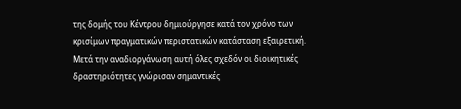της δομής του Κέντρου δημιούργησε κατά τον χρόνο των κρισίμων πραγματικών περιστατικών κατάσταση εξαιρετική. Μετά την αναδιοργάνωση αυτή όλες σχεδόν οι διοικητικές δραστηριότητες γνώρισαν σημαντικές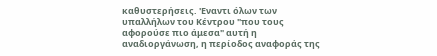καθυστερήσεις. 'Εναντι όλων των υπαλλήλων του Κέντρου "που τους αφορούσε πιο άμεσα" αυτή η αναδιοργάνωση, η περίοδος αναφοράς της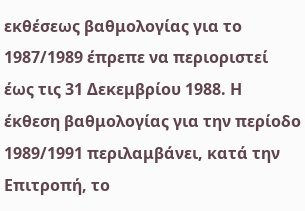εκθέσεως βαθμολογίας για το 1987/1989 έπρεπε να περιοριστεί έως τις 31 Δεκεμβρίου 1988. Η έκθεση βαθμολογίας για την περίοδο 1989/1991 περιλαμβάνει, κατά την Επιτροπή, το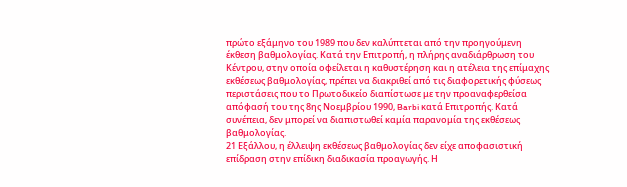πρώτο εξάμηνο του 1989 που δεν καλύπτεται από την προηγούμενη έκθεση βαθμολογίας. Κατά την Επιτροπή, η πλήρης αναδιάρθρωση του Κέντρου, στην οποία οφείλεται η καθυστέρηση και η ατέλεια της επίμαχης εκθέσεως βαθμολογίας, πρέπει να διακριθεί από τις διαφορετικής φύσεως
περιστάσεις που το Πρωτοδικείο διαπίστωσε με την προαναφερθείσα απόφασή του της 8ης Νοεμβρίου 1990, Barbi κατά Επιτροπής. Κατά συνέπεια, δεν μπορεί να διαπιστωθεί καμία παρανομία της εκθέσεως βαθμολογίας.
21 Εξάλλου, η έλλειψη εκθέσεως βαθμολογίας δεν είχε αποφασιστική επίδραση στην επίδικη διαδικασία προαγωγής. Η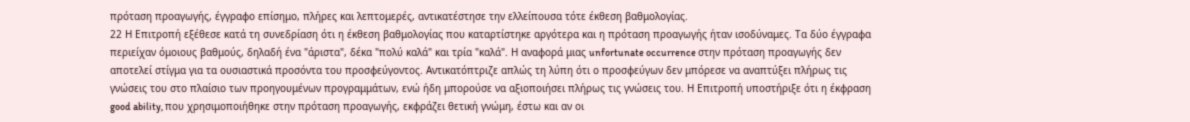πρόταση προαγωγής, έγγραφο επίσημο, πλήρες και λεπτομερές, αντικατέστησε την ελλείπουσα τότε έκθεση βαθμολογίας.
22 Η Επιτροπή εξέθεσε κατά τη συνεδρίαση ότι η έκθεση βαθμολογίας που καταρτίστηκε αργότερα και η πρόταση προαγωγής ήταν ισοδύναμες. Τα δύο έγγραφα περιείχαν όμοιους βαθμούς, δηλαδή ένα "άριστα", δέκα "πολύ καλά" και τρία "καλά". Η αναφορά μιας unfortunate occurrence στην πρόταση προαγωγής δεν αποτελεί στίγμα για τα ουσιαστικά προσόντα του προσφεύγοντος. Αντικατόπτριζε απλώς τη λύπη ότι ο προσφεύγων δεν μπόρεσε να αναπτύξει πλήρως τις γνώσεις του στο πλαίσιο των προηγουμένων προγραμμάτων, ενώ ήδη μπορούσε να αξιοποιήσει πλήρως τις γνώσεις του. Η Επιτροπή υποστήριξε ότι η έκφραση good ability, που χρησιμοποιήθηκε στην πρόταση προαγωγής, εκφράζει θετική γνώμη, έστω και αν οι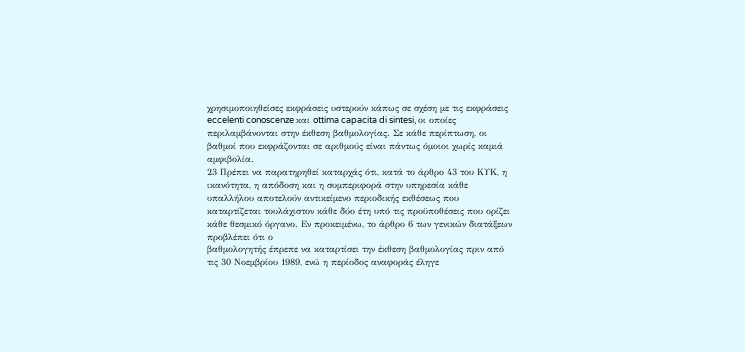χρησιμοποιηθείσες εκφράσεις υστερούν κάπως σε σχέση με τις εκφράσεις eccelenti conoscenze και ottima capacita di sintesi, οι οποίες περιλαμβάνονται στην έκθεση βαθμολογίας. Σε κάθε περίπτωση, οι βαθμοί που εκφράζονται σε αριθμούς είναι πάντως όμοιοι χωρίς καμιά αμφιβολία.
23 Πρέπει να παρατηρηθεί καταρχάς ότι, κατά το άρθρο 43 του ΚΥΚ, η ικανότητα, η απόδοση και η συμπεριφορά στην υπηρεσία κάθε υπαλλήλου αποτελούν αντικείμενο περιοδικής εκθέσεως που καταρτίζεται τουλάχιστον κάθε δύο έτη υπό τις προϋποθέσεις που ορίζει κάθε θεσμικό όργανο. Εν προκειμένω, το άρθρο 6 των γενικών διατάξεων προβλέπει ότι ο
βαθμολογητής έπρεπε να καταρτίσει την έκθεση βαθμολογίας πριν από τις 30 Νοεμβρίου 1989, ενώ η περίοδος αναφοράς έληγε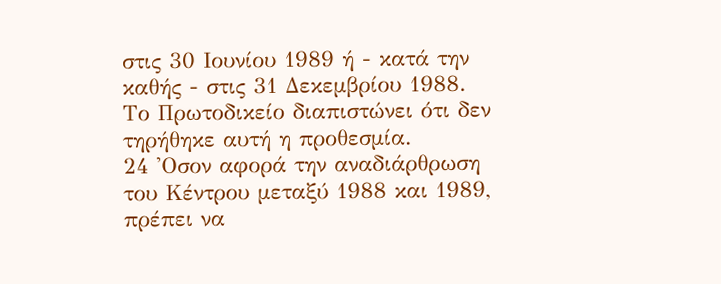στις 30 Ιουνίου 1989 ή - κατά την καθής - στις 31 Δεκεμβρίου 1988. Το Πρωτοδικείο διαπιστώνει ότι δεν τηρήθηκε αυτή η προθεσμία.
24 'Οσον αφορά την αναδιάρθρωση του Κέντρου μεταξύ 1988 και 1989, πρέπει να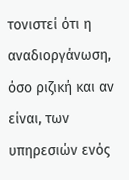τονιστεί ότι η αναδιοργάνωση, όσο ριζική και αν είναι, των υπηρεσιών ενός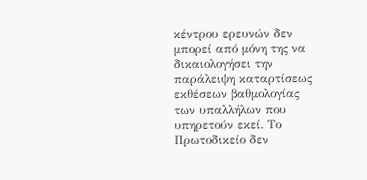κέντρου ερευνών δεν μπορεί από μόνη της να δικαιολογήσει την παράλειψη καταρτίσεως εκθέσεων βαθμολογίας των υπαλλήλων που υπηρετούν εκεί. Το Πρωτοδικείο δεν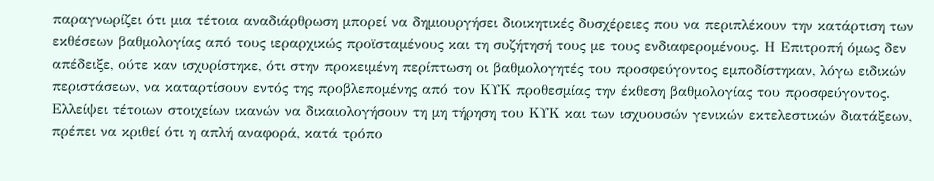παραγνωρίζει ότι μια τέτοια αναδιάρθρωση μπορεί να δημιουργήσει διοικητικές δυσχέρειες που να περιπλέκουν την κατάρτιση των εκθέσεων βαθμολογίας από τους ιεραρχικώς προϊσταμένους και τη συζήτησή τους με τους ενδιαφερομένους. Η Επιτροπή όμως δεν απέδειξε, ούτε καν ισχυρίστηκε, ότι στην προκειμένη περίπτωση οι βαθμολογητές του προσφεύγοντος εμποδίστηκαν, λόγω ειδικών περιστάσεων, να καταρτίσουν εντός της προβλεπομένης από τον ΚΥΚ προθεσμίας την έκθεση βαθμολογίας του προσφεύγοντος. Ελλείψει τέτοιων στοιχείων ικανών να δικαιολογήσουν τη μη τήρηση του ΚΥΚ και των ισχυουσών γενικών εκτελεστικών διατάξεων, πρέπει να κριθεί ότι η απλή αναφορά, κατά τρόπο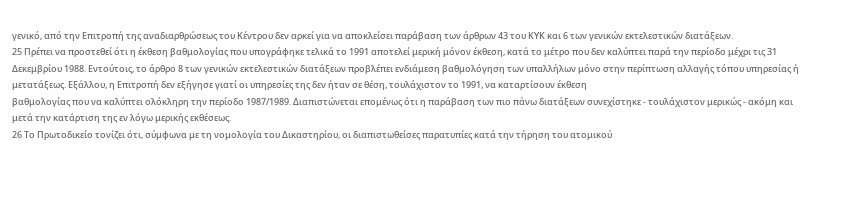γενικό, από την Επιτροπή της αναδιαρθρώσεως του Κέντρου δεν αρκεί για να αποκλείσει παράβαση των άρθρων 43 του ΚΥΚ και 6 των γενικών εκτελεστικών διατάξεων.
25 Πρέπει να προστεθεί ότι η έκθεση βαθμολογίας που υπογράφηκε τελικά το 1991 αποτελεί μερική μόνον έκθεση, κατά το μέτρο που δεν καλύπτει παρά την περίοδο μέχρι τις 31 Δεκεμβρίου 1988. Εντούτοις, το άρθρο 8 των γενικών εκτελεστικών διατάξεων προβλέπει ενδιάμεση βαθμολόγηση των υπαλλήλων μόνο στην περίπτωση αλλαγής τόπου υπηρεσίας ή μετατάξεως. Εξάλλου, η Επιτροπή δεν εξήγησε γιατί οι υπηρεσίες της δεν ήταν σε θέση, τουλάχιστον το 1991, να καταρτίσουν έκθεση
βαθμολογίας που να καλύπτει ολόκληρη την περίοδο 1987/1989. Διαπιστώνεται επομένως ότι η παράβαση των πιο πάνω διατάξεων συνεχίστηκε - τουλάχιστον μερικώς - ακόμη και μετά την κατάρτιση της εν λόγω μερικής εκθέσεως.
26 Το Πρωτοδικείο τονίζει ότι, σύμφωνα με τη νομολογία του Δικαστηρίου, οι διαπιστωθείσες παρατυπίες κατά την τήρηση του ατομικού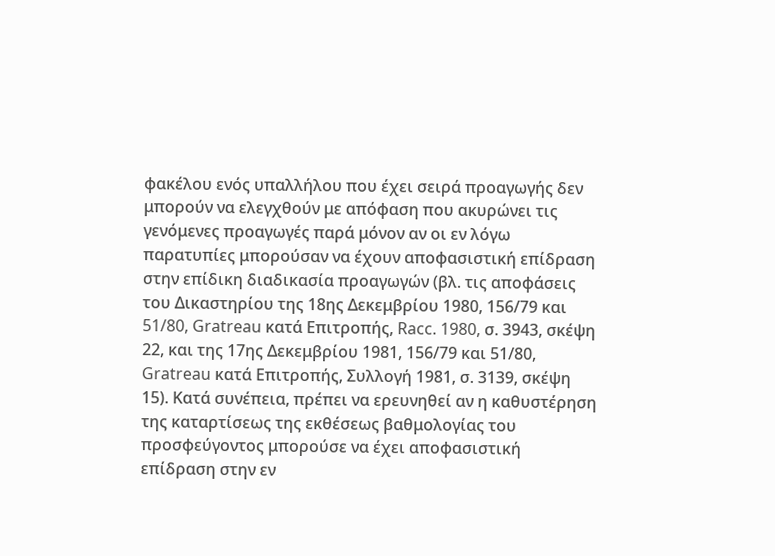φακέλου ενός υπαλλήλου που έχει σειρά προαγωγής δεν μπορούν να ελεγχθούν με απόφαση που ακυρώνει τις γενόμενες προαγωγές παρά μόνον αν οι εν λόγω παρατυπίες μπορούσαν να έχουν αποφασιστική επίδραση στην επίδικη διαδικασία προαγωγών (βλ. τις αποφάσεις του Δικαστηρίου της 18ης Δεκεμβρίου 1980, 156/79 και 51/80, Gratreau κατά Επιτροπής, Racc. 1980, σ. 3943, σκέψη 22, και της 17ης Δεκεμβρίου 1981, 156/79 και 51/80, Gratreau κατά Επιτροπής, Συλλογή 1981, σ. 3139, σκέψη 15). Κατά συνέπεια, πρέπει να ερευνηθεί αν η καθυστέρηση της καταρτίσεως της εκθέσεως βαθμολογίας του προσφεύγοντος μπορούσε να έχει αποφασιστική επίδραση στην εν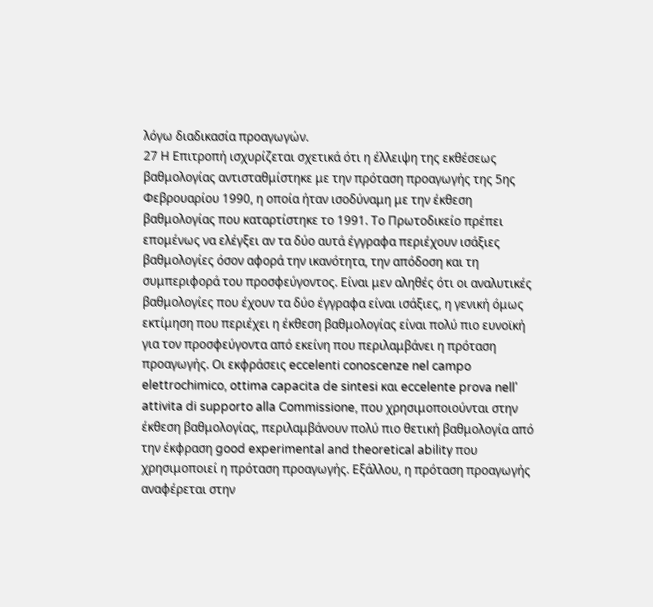λόγω διαδικασία προαγωγών.
27 Η Επιτροπή ισχυρίζεται σχετικά ότι η έλλειψη της εκθέσεως βαθμολογίας αντισταθμίστηκε με την πρόταση προαγωγής της 5ης Φεβρουαρίου 1990, η οποία ήταν ισοδύναμη με την έκθεση βαθμολογίας που καταρτίστηκε το 1991. Το Πρωτοδικείο πρέπει επομένως να ελέγξει αν τα δύο αυτά έγγραφα περιέχουν ισάξιες βαθμολογίες όσον αφορά την ικανότητα, την απόδοση και τη συμπεριφορά του προσφεύγοντος. Είναι μεν αληθές ότι οι αναλυτικές βαθμολογίες που έχουν τα δύο έγγραφα είναι ισάξιες, η γενική όμως εκτίμηση που περιέχει η έκθεση βαθμολογίας είναι πολύ πιο ευνοϊκή για τον προσφεύγοντα από εκείνη που περιλαμβάνει η πρόταση προαγωγής. Οι εκφράσεις eccelenti conoscenze nel campo elettrochimico, ottima capacita de sintesi και eccelente prova nell' attivita di supporto alla Commissione, που χρησιμοποιούνται στην
έκθεση βαθμολογίας, περιλαμβάνουν πολύ πιο θετική βαθμολογία από την έκφραση good experimental and theoretical ability που χρησιμοποιεί η πρόταση προαγωγής. Εξάλλου, η πρόταση προαγωγής αναφέρεται στην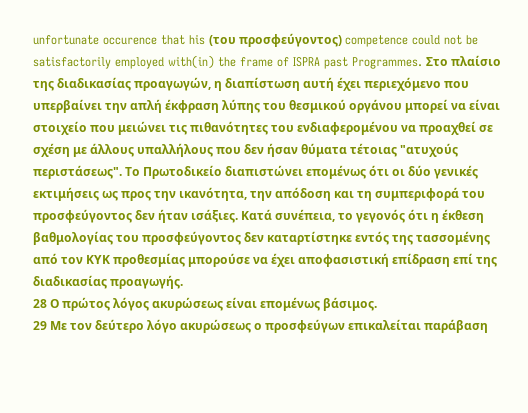unfortunate occurence that his (του προσφεύγοντος) competence could not be satisfactorily employed with(in) the frame of ISPRA past Programmes. Στο πλαίσιο της διαδικασίας προαγωγών, η διαπίστωση αυτή έχει περιεχόμενο που υπερβαίνει την απλή έκφραση λύπης του θεσμικού οργάνου μπορεί να είναι στοιχείο που μειώνει τις πιθανότητες του ενδιαφερομένου να προαχθεί σε σχέση με άλλους υπαλλήλους που δεν ήσαν θύματα τέτοιας "ατυχούς περιστάσεως". Το Πρωτοδικείο διαπιστώνει επομένως ότι οι δύο γενικές εκτιμήσεις ως προς την ικανότητα, την απόδοση και τη συμπεριφορά του προσφεύγοντος δεν ήταν ισάξιες. Κατά συνέπεια, το γεγονός ότι η έκθεση βαθμολογίας του προσφεύγοντος δεν καταρτίστηκε εντός της τασσομένης από τον ΚΥΚ προθεσμίας μπορούσε να έχει αποφασιστική επίδραση επί της διαδικασίας προαγωγής.
28 Ο πρώτος λόγος ακυρώσεως είναι επομένως βάσιμος.
29 Με τον δεύτερο λόγο ακυρώσεως ο προσφεύγων επικαλείται παράβαση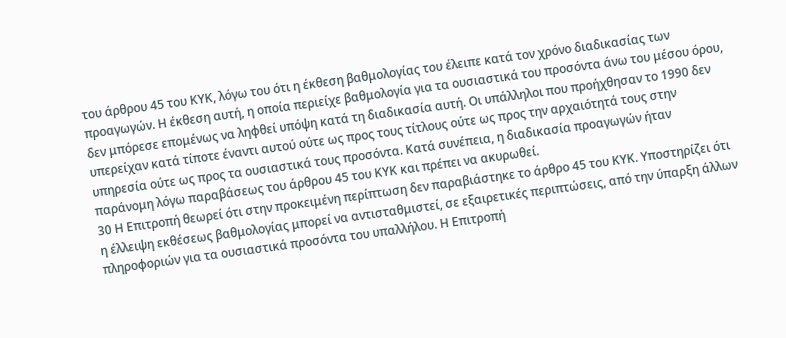του άρθρου 45 του ΚΥΚ, λόγω του ότι η έκθεση βαθμολογίας του έλειπε κατά τον χρόνο διαδικασίας των προαγωγών. Η έκθεση αυτή, η οποία περιείχε βαθμολογία για τα ουσιαστικά του προσόντα άνω του μέσου όρου, δεν μπόρεσε επομένως να ληφθεί υπόψη κατά τη διαδικασία αυτή. Οι υπάλληλοι που προήχθησαν το 1990 δεν υπερείχαν κατά τίποτε έναντι αυτού ούτε ως προς τους τίτλους ούτε ως προς την αρχαιότητά τους στην υπηρεσία ούτε ως προς τα ουσιαστικά τους προσόντα. Κατά συνέπεια, η διαδικασία προαγωγών ήταν παράνομη λόγω παραβάσεως του άρθρου 45 του ΚΥΚ και πρέπει να ακυρωθεί.
30 Η Επιτροπή θεωρεί ότι στην προκειμένη περίπτωση δεν παραβιάστηκε το άρθρο 45 του ΚΥΚ. Υποστηρίζει ότι η έλλειψη εκθέσεως βαθμολογίας μπορεί να αντισταθμιστεί, σε εξαιρετικές περιπτώσεις, από την ύπαρξη άλλων πληροφοριών για τα ουσιαστικά προσόντα του υπαλλήλου. Η Επιτροπή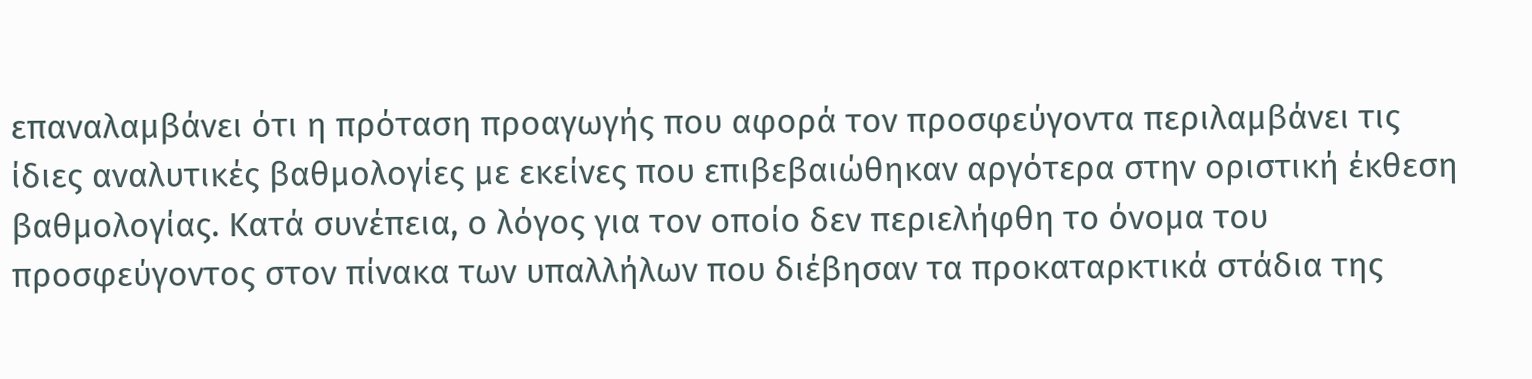επαναλαμβάνει ότι η πρόταση προαγωγής που αφορά τον προσφεύγοντα περιλαμβάνει τις ίδιες αναλυτικές βαθμολογίες με εκείνες που επιβεβαιώθηκαν αργότερα στην οριστική έκθεση βαθμολογίας. Κατά συνέπεια, ο λόγος για τον οποίο δεν περιελήφθη το όνομα του προσφεύγοντος στον πίνακα των υπαλλήλων που διέβησαν τα προκαταρκτικά στάδια της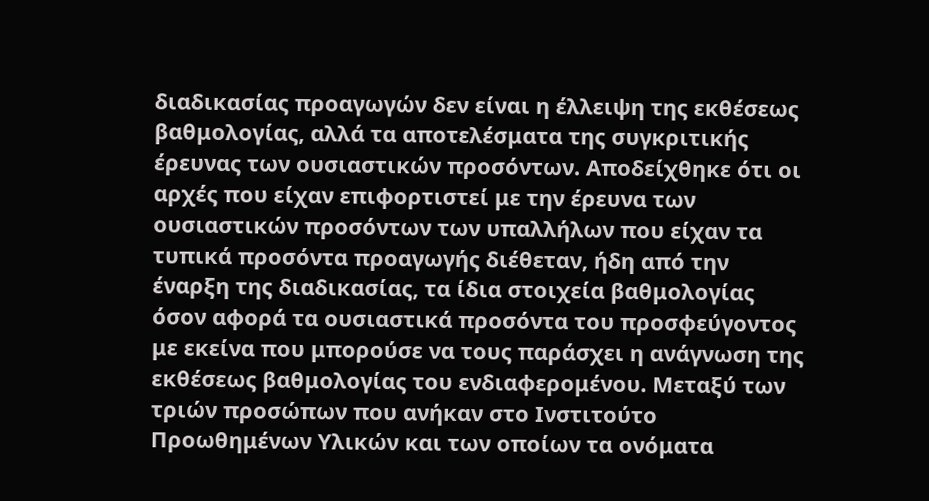διαδικασίας προαγωγών δεν είναι η έλλειψη της εκθέσεως βαθμολογίας, αλλά τα αποτελέσματα της συγκριτικής έρευνας των ουσιαστικών προσόντων. Αποδείχθηκε ότι οι αρχές που είχαν επιφορτιστεί με την έρευνα των ουσιαστικών προσόντων των υπαλλήλων που είχαν τα τυπικά προσόντα προαγωγής διέθεταν, ήδη από την έναρξη της διαδικασίας, τα ίδια στοιχεία βαθμολογίας όσον αφορά τα ουσιαστικά προσόντα του προσφεύγοντος με εκείνα που μπορούσε να τους παράσχει η ανάγνωση της εκθέσεως βαθμολογίας του ενδιαφερομένου. Μεταξύ των τριών προσώπων που ανήκαν στο Ινστιτούτο Προωθημένων Υλικών και των οποίων τα ονόματα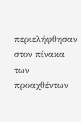περιελήφθησαν στον πίνακα των προαχθέντων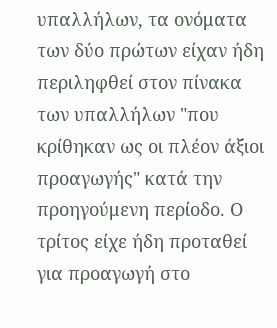υπαλλήλων, τα ονόματα των δύο πρώτων είχαν ήδη περιληφθεί στον πίνακα των υπαλλήλων "που κρίθηκαν ως οι πλέον άξιοι προαγωγής" κατά την προηγούμενη περίοδο. Ο τρίτος είχε ήδη προταθεί για προαγωγή στο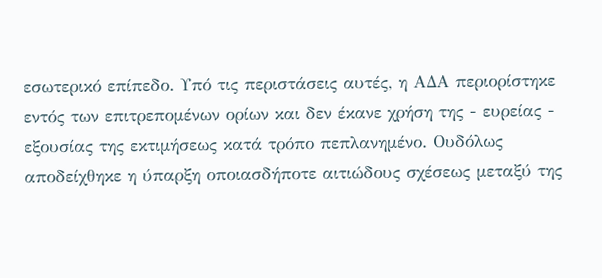εσωτερικό επίπεδο. Υπό τις περιστάσεις αυτές, η ΑΔΑ περιορίστηκε εντός των επιτρεπομένων ορίων και δεν έκανε χρήση της - ευρείας - εξουσίας της εκτιμήσεως κατά τρόπο πεπλανημένο. Ουδόλως αποδείχθηκε η ύπαρξη οποιασδήποτε αιτιώδους σχέσεως μεταξύ της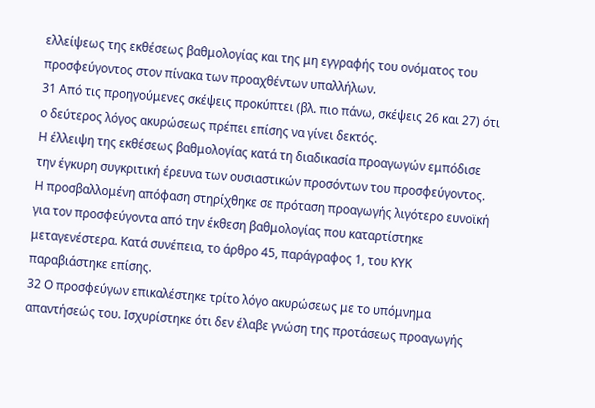ελλείψεως της εκθέσεως βαθμολογίας και της μη εγγραφής του ονόματος του προσφεύγοντος στον πίνακα των προαχθέντων υπαλλήλων.
31 Από τις προηγούμενες σκέψεις προκύπτει (βλ. πιο πάνω, σκέψεις 26 και 27) ότι ο δεύτερος λόγος ακυρώσεως πρέπει επίσης να γίνει δεκτός.
Η έλλειψη της εκθέσεως βαθμολογίας κατά τη διαδικασία προαγωγών εμπόδισε την έγκυρη συγκριτική έρευνα των ουσιαστικών προσόντων του προσφεύγοντος. Η προσβαλλομένη απόφαση στηρίχθηκε σε πρόταση προαγωγής λιγότερο ευνοϊκή για τον προσφεύγοντα από την έκθεση βαθμολογίας που καταρτίστηκε μεταγενέστερα. Κατά συνέπεια, το άρθρο 45, παράγραφος 1, του ΚΥΚ παραβιάστηκε επίσης.
32 Ο προσφεύγων επικαλέστηκε τρίτο λόγο ακυρώσεως με το υπόμνημα απαντήσεώς του. Ισχυρίστηκε ότι δεν έλαβε γνώση της προτάσεως προαγωγής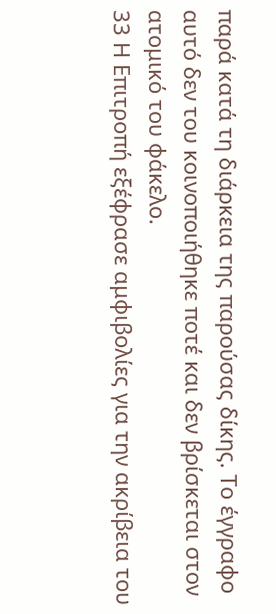παρά κατά τη διάρκεια της παρούσας δίκης. Το έγγραφο αυτό δεν του κοινοποιήθηκε ποτέ και δεν βρίσκεται στον ατομικό του φάκελο.
33 Η Επιτροπή εξέφρασε αμφιβολίες για την ακρίβεια του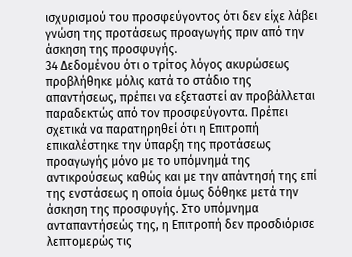ισχυρισμού του προσφεύγοντος ότι δεν είχε λάβει γνώση της προτάσεως προαγωγής πριν από την άσκηση της προσφυγής.
34 Δεδομένου ότι ο τρίτος λόγος ακυρώσεως προβλήθηκε μόλις κατά το στάδιο της απαντήσεως, πρέπει να εξεταστεί αν προβάλλεται παραδεκτώς από τον προσφεύγοντα. Πρέπει σχετικά να παρατηρηθεί ότι η Επιτροπή επικαλέστηκε την ύπαρξη της προτάσεως προαγωγής μόνο με το υπόμνημά της αντικρούσεως καθώς και με την απάντησή της επί της ενστάσεως η οποία όμως δόθηκε μετά την άσκηση της προσφυγής. Στο υπόμνημα ανταπαντήσεώς της, η Επιτροπή δεν προσδιόρισε λεπτομερώς τις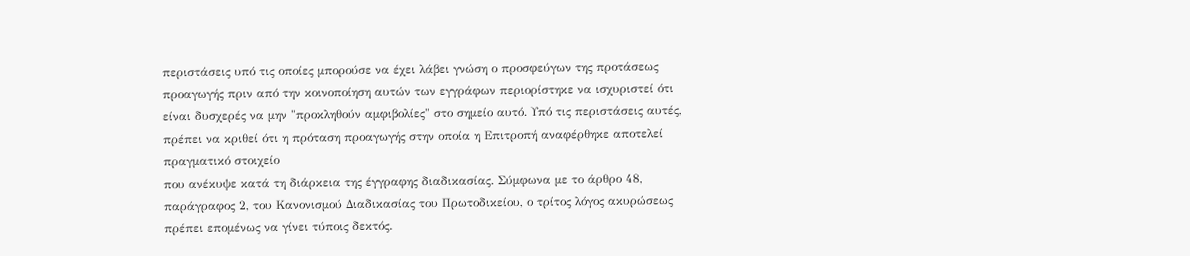περιστάσεις υπό τις οποίες μπορούσε να έχει λάβει γνώση ο προσφεύγων της προτάσεως προαγωγής πριν από την κοινοποίηση αυτών των εγγράφων περιορίστηκε να ισχυριστεί ότι είναι δυσχερές να μην "προκληθούν αμφιβολίες" στο σημείο αυτό. Υπό τις περιστάσεις αυτές, πρέπει να κριθεί ότι η πρόταση προαγωγής στην οποία η Επιτροπή αναφέρθηκε αποτελεί πραγματικό στοιχείο
που ανέκυψε κατά τη διάρκεια της έγγραφης διαδικασίας. Σύμφωνα με το άρθρο 48, παράγραφος 2, του Κανονισμού Διαδικασίας του Πρωτοδικείου, ο τρίτος λόγος ακυρώσεως πρέπει επομένως να γίνει τύποις δεκτός.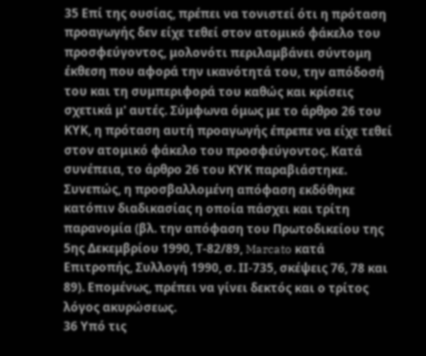35 Επί της ουσίας, πρέπει να τονιστεί ότι η πρόταση προαγωγής δεν είχε τεθεί στον ατομικό φάκελο του προσφεύγοντος, μολονότι περιλαμβάνει σύντομη έκθεση που αφορά την ικανότητά του, την απόδοσή του και τη συμπεριφορά του καθώς και κρίσεις σχετικά μ' αυτές. Σύμφωνα όμως με το άρθρο 26 του ΚΥΚ, η πρόταση αυτή προαγωγής έπρεπε να είχε τεθεί στον ατομικό φάκελο του προσφεύγοντος. Κατά συνέπεια, το άρθρο 26 του ΚΥΚ παραβιάστηκε. Συνεπώς, η προσβαλλομένη απόφαση εκδόθηκε κατόπιν διαδικασίας η οποία πάσχει και τρίτη παρανομία (βλ. την απόφαση του Πρωτοδικείου της 5ης Δεκεμβρίου 1990, Τ-82/89, Marcato κατά Επιτροπής, Συλλογή 1990, σ. ΙΙ-735, σκέψεις 76, 78 και 89). Επομένως, πρέπει να γίνει δεκτός και ο τρίτος λόγος ακυρώσεως.
36 Υπό τις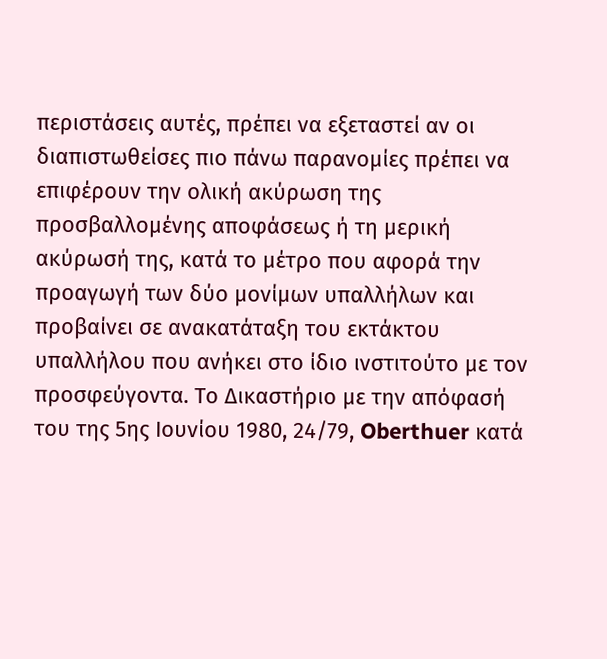περιστάσεις αυτές, πρέπει να εξεταστεί αν οι διαπιστωθείσες πιο πάνω παρανομίες πρέπει να επιφέρουν την ολική ακύρωση της προσβαλλομένης αποφάσεως ή τη μερική ακύρωσή της, κατά το μέτρο που αφορά την προαγωγή των δύο μονίμων υπαλλήλων και προβαίνει σε ανακατάταξη του εκτάκτου υπαλλήλου που ανήκει στο ίδιο ινστιτούτο με τον προσφεύγοντα. Το Δικαστήριο με την απόφασή του της 5ης Ιουνίου 1980, 24/79, Oberthuer κατά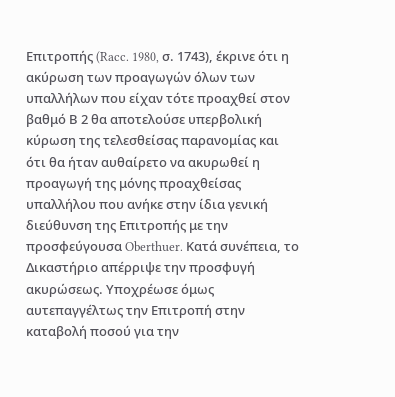Επιτροπής (Racc. 1980, σ. 1743), έκρινε ότι η ακύρωση των προαγωγών όλων των υπαλλήλων που είχαν τότε προαχθεί στον βαθμό Β 2 θα αποτελούσε υπερβολική κύρωση της τελεσθείσας παρανομίας και ότι θα ήταν αυθαίρετο να ακυρωθεί η προαγωγή της μόνης προαχθείσας υπαλλήλου που ανήκε στην ίδια γενική διεύθυνση της Επιτροπής με την προσφεύγουσα Oberthuer. Κατά συνέπεια, το Δικαστήριο απέρριψε την προσφυγή ακυρώσεως. Υποχρέωσε όμως αυτεπαγγέλτως την Επιτροπή στην καταβολή ποσού για την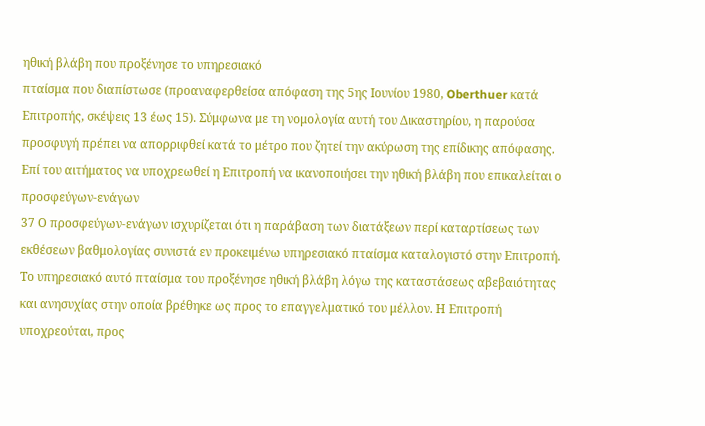ηθική βλάβη που προξένησε το υπηρεσιακό
πταίσμα που διαπίστωσε (προαναφερθείσα απόφαση της 5ης Ιουνίου 1980, Oberthuer κατά Επιτροπής, σκέψεις 13 έως 15). Σύμφωνα με τη νομολογία αυτή του Δικαστηρίου, η παρούσα προσφυγή πρέπει να απορριφθεί κατά το μέτρο που ζητεί την ακύρωση της επίδικης απόφασης.
Επί του αιτήματος να υποχρεωθεί η Επιτροπή να ικανοποιήσει την ηθική βλάβη που επικαλείται ο προσφεύγων-ενάγων
37 Ο προσφεύγων-ενάγων ισχυρίζεται ότι η παράβαση των διατάξεων περί καταρτίσεως των εκθέσεων βαθμολογίας συνιστά εν προκειμένω υπηρεσιακό πταίσμα καταλογιστό στην Επιτροπή. Το υπηρεσιακό αυτό πταίσμα του προξένησε ηθική βλάβη λόγω της καταστάσεως αβεβαιότητας και ανησυχίας στην οποία βρέθηκε ως προς το επαγγελματικό του μέλλον. Η Επιτροπή υποχρεούται, προς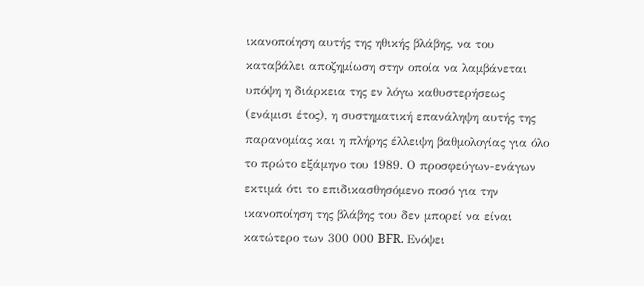ικανοποίηση αυτής της ηθικής βλάβης, να του καταβάλει αποζημίωση στην οποία να λαμβάνεται υπόψη η διάρκεια της εν λόγω καθυστερήσεως (ενάμισι έτος), η συστηματική επανάληψη αυτής της παρανομίας και η πλήρης έλλειψη βαθμολογίας για όλο το πρώτο εξάμηνο του 1989. Ο προσφεύγων-ενάγων εκτιμά ότι το επιδικασθησόμενο ποσό για την ικανοποίηση της βλάβης του δεν μπορεί να είναι κατώτερο των 300 000 BFR. Ενόψει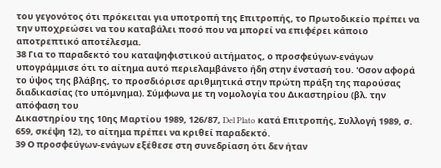του γεγονότος ότι πρόκειται για υποτροπή της Επιτροπής, το Πρωτοδικείο πρέπει να την υποχρεώσει να του καταβάλει ποσό που να μπορεί να επιφέρει κάποιο αποτρεπτικό αποτέλεσμα.
38 Για το παραδεκτό του καταψηφιστικού αιτήματος, ο προσφεύγων-ενάγων υπογράμμισε ότι το αίτημα αυτό περιελαμβάνετο ήδη στην ένστασή του. 'Οσον αφορά το ύψος της βλάβης, το προσδιόρισε αριθμητικά στην πρώτη πράξη της παρούσας διαδικασίας (το υπόμνημα). Σύμφωνα με τη νομολογία του Δικαστηρίου (βλ. την απόφαση του
Δικαστηρίου της 10ης Μαρτίου 1989, 126/87, Del Plato κατά Επιτροπής, Συλλογή 1989, σ. 659, σκέψη 12), το αίτημα πρέπει να κριθεί παραδεκτό.
39 Ο προσφεύγων-ενάγων εξέθεσε στη συνεδρίαση ότι δεν ήταν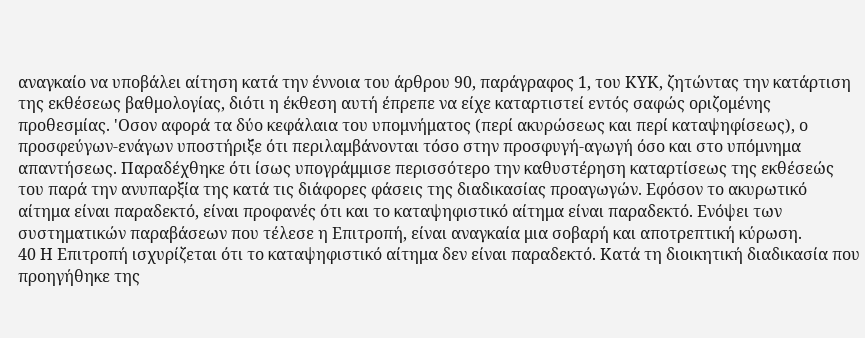αναγκαίο να υποβάλει αίτηση κατά την έννοια του άρθρου 90, παράγραφος 1, του ΚΥΚ, ζητώντας την κατάρτιση της εκθέσεως βαθμολογίας, διότι η έκθεση αυτή έπρεπε να είχε καταρτιστεί εντός σαφώς οριζομένης προθεσμίας. 'Οσον αφορά τα δύο κεφάλαια του υπομνήματος (περί ακυρώσεως και περί καταψηφίσεως), ο προσφεύγων-ενάγων υποστήριξε ότι περιλαμβάνονται τόσο στην προσφυγή-αγωγή όσο και στο υπόμνημα απαντήσεως. Παραδέχθηκε ότι ίσως υπογράμμισε περισσότερο την καθυστέρηση καταρτίσεως της εκθέσεώς του παρά την ανυπαρξία της κατά τις διάφορες φάσεις της διαδικασίας προαγωγών. Εφόσον το ακυρωτικό αίτημα είναι παραδεκτό, είναι προφανές ότι και το καταψηφιστικό αίτημα είναι παραδεκτό. Ενόψει των συστηματικών παραβάσεων που τέλεσε η Επιτροπή, είναι αναγκαία μια σοβαρή και αποτρεπτική κύρωση.
40 Η Επιτροπή ισχυρίζεται ότι το καταψηφιστικό αίτημα δεν είναι παραδεκτό. Κατά τη διοικητική διαδικασία που προηγήθηκε της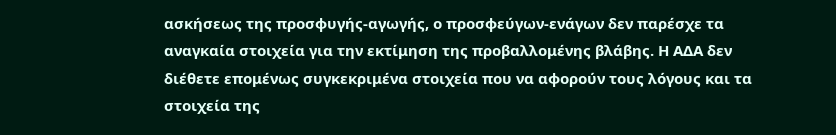ασκήσεως της προσφυγής-αγωγής, ο προσφεύγων-ενάγων δεν παρέσχε τα αναγκαία στοιχεία για την εκτίμηση της προβαλλομένης βλάβης. Η ΑΔΑ δεν διέθετε επομένως συγκεκριμένα στοιχεία που να αφορούν τους λόγους και τα στοιχεία της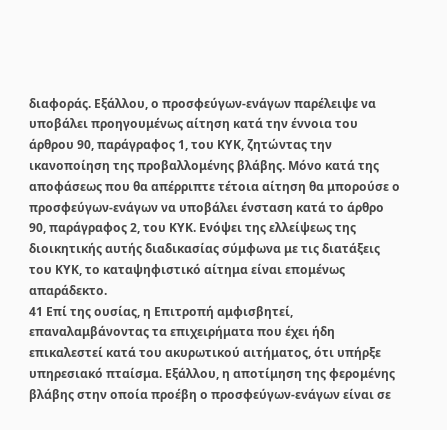διαφοράς. Εξάλλου, ο προσφεύγων-ενάγων παρέλειψε να υποβάλει προηγουμένως αίτηση κατά την έννοια του άρθρου 90, παράγραφος 1, του ΚΥΚ, ζητώντας την ικανοποίηση της προβαλλομένης βλάβης. Μόνο κατά της αποφάσεως που θα απέρριπτε τέτοια αίτηση θα μπορούσε ο προσφεύγων-ενάγων να υποβάλει ένσταση κατά το άρθρο 90, παράγραφος 2, του ΚΥΚ. Ενόψει της ελλείψεως της διοικητικής αυτής διαδικασίας σύμφωνα με τις διατάξεις του ΚΥΚ, το καταψηφιστικό αίτημα είναι επομένως απαράδεκτο.
41 Επί της ουσίας, η Επιτροπή αμφισβητεί, επαναλαμβάνοντας τα επιχειρήματα που έχει ήδη επικαλεστεί κατά του ακυρωτικού αιτήματος, ότι υπήρξε υπηρεσιακό πταίσμα. Εξάλλου, η αποτίμηση της φερομένης βλάβης στην οποία προέβη ο προσφεύγων-ενάγων είναι σε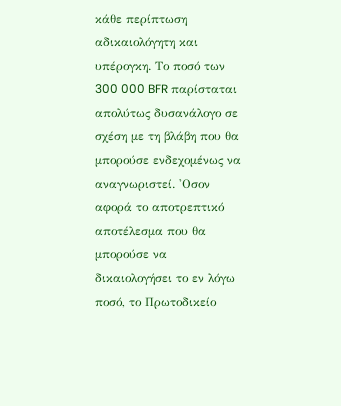κάθε περίπτωση αδικαιολόγητη και υπέρογκη. Το ποσό των 300 000 BFR παρίσταται απολύτως δυσανάλογο σε σχέση με τη βλάβη που θα μπορούσε ενδεχομένως να αναγνωριστεί. 'Οσον αφορά το αποτρεπτικό αποτέλεσμα που θα μπορούσε να δικαιολογήσει το εν λόγω ποσό, το Πρωτοδικείο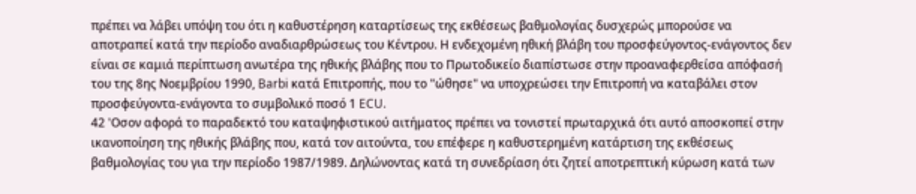πρέπει να λάβει υπόψη του ότι η καθυστέρηση καταρτίσεως της εκθέσεως βαθμολογίας δυσχερώς μπορούσε να αποτραπεί κατά την περίοδο αναδιαρθρώσεως του Κέντρου. Η ενδεχομένη ηθική βλάβη του προσφεύγοντος-ενάγοντος δεν είναι σε καμιά περίπτωση ανωτέρα της ηθικής βλάβης που το Πρωτοδικείο διαπίστωσε στην προαναφερθείσα απόφασή του της 8ης Νοεμβρίου 1990, Barbi κατά Επιτροπής, που το "ώθησε" να υποχρεώσει την Επιτροπή να καταβάλει στον προσφεύγοντα-ενάγοντα το συμβολικό ποσό 1 ECU.
42 'Οσον αφορά το παραδεκτό του καταψηφιστικού αιτήματος πρέπει να τονιστεί πρωταρχικά ότι αυτό αποσκοπεί στην ικανοποίηση της ηθικής βλάβης που, κατά τον αιτούντα, του επέφερε η καθυστερημένη κατάρτιση της εκθέσεως βαθμολογίας του για την περίοδο 1987/1989. Δηλώνοντας κατά τη συνεδρίαση ότι ζητεί αποτρεπτική κύρωση κατά των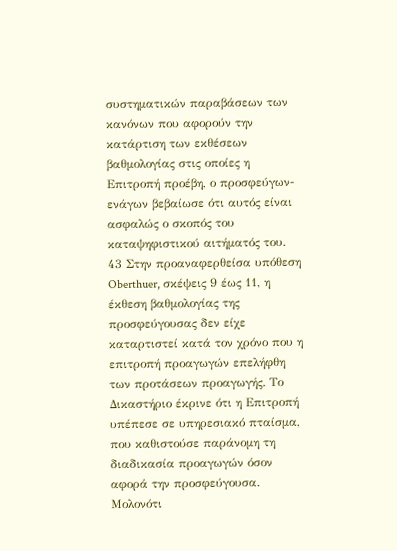συστηματικών παραβάσεων των κανόνων που αφορούν την κατάρτιση των εκθέσεων βαθμολογίας στις οποίες η Επιτροπή προέβη, ο προσφεύγων-ενάγων βεβαίωσε ότι αυτός είναι ασφαλώς ο σκοπός του καταψηφιστικού αιτήματός του.
43 Στην προαναφερθείσα υπόθεση Oberthuer, σκέψεις 9 έως 11, η έκθεση βαθμολογίας της προσφεύγουσας δεν είχε καταρτιστεί κατά τον χρόνο που η επιτροπή προαγωγών επελήφθη των προτάσεων προαγωγής. Το Δικαστήριο έκρινε ότι η Επιτροπή υπέπεσε σε υπηρεσιακό πταίσμα, που καθιστούσε παράνομη τη διαδικασία προαγωγών όσον αφορά την προσφεύγουσα. Μολονότι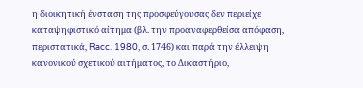η διοικητική ένσταση της προσφεύγουσας δεν περιείχε καταψηφιστικό αίτημα (βλ. την προαναφερθείσα απόφαση, περιστατικά, Racc. 1980, σ. 1746) και παρά την έλλειψη κανονικού σχετικού αιτήματος, το Δικαστήριο,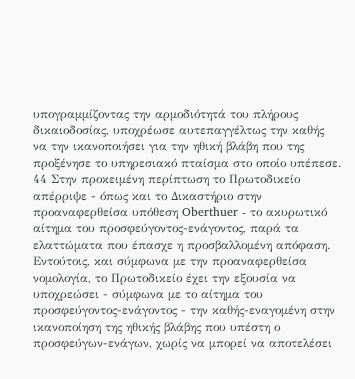υπογραμμίζοντας την αρμοδιότητά του πλήρους δικαιοδοσίας, υποχρέωσε αυτεπαγγέλτως την καθής να την ικανοποιήσει για την ηθική βλάβη που της προξένησε το υπηρεσιακό πταίσμα στο οποίο υπέπεσε.
44 Στην προκειμένη περίπτωση το Πρωτοδικείο απέρριψε - όπως και το Δικαστήριο στην προαναφερθείσα υπόθεση Oberthuer - το ακυρωτικό αίτημα του προσφεύγοντος-ενάγοντος, παρά τα ελαττώματα που έπασχε η προσβαλλομένη απόφαση. Εντούτοις, και σύμφωνα με την προαναφερθείσα νομολογία, το Πρωτοδικείο έχει την εξουσία να υποχρεώσει - σύμφωνα με το αίτημα του προσφεύγοντος-ενάγοντος - την καθής-εναγομένη στην ικανοποίηση της ηθικής βλάβης που υπέστη ο προσφεύγων-ενάγων, χωρίς να μπορεί να αποτελέσει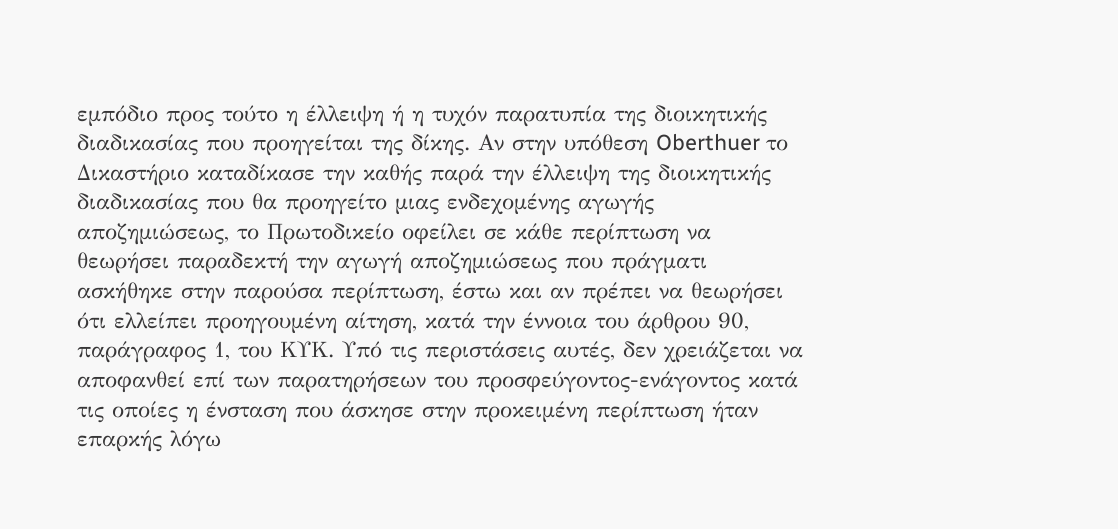εμπόδιο προς τούτο η έλλειψη ή η τυχόν παρατυπία της διοικητικής διαδικασίας που προηγείται της δίκης. Αν στην υπόθεση Oberthuer το Δικαστήριο καταδίκασε την καθής παρά την έλλειψη της διοικητικής διαδικασίας που θα προηγείτο μιας ενδεχομένης αγωγής αποζημιώσεως, το Πρωτοδικείο οφείλει σε κάθε περίπτωση να θεωρήσει παραδεκτή την αγωγή αποζημιώσεως που πράγματι ασκήθηκε στην παρούσα περίπτωση, έστω και αν πρέπει να θεωρήσει ότι ελλείπει προηγουμένη αίτηση, κατά την έννοια του άρθρου 90, παράγραφος 1, του ΚΥΚ. Υπό τις περιστάσεις αυτές, δεν χρειάζεται να αποφανθεί επί των παρατηρήσεων του προσφεύγοντος-ενάγοντος κατά τις οποίες η ένσταση που άσκησε στην προκειμένη περίπτωση ήταν επαρκής λόγω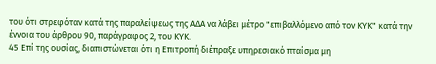του ότι στρεφόταν κατά της παραλείψεως της ΑΔΑ να λάβει μέτρο "επιβαλλόμενο από τον ΚΥΚ" κατά την έννοια του άρθρου 90, παράγραφος 2, του ΚΥΚ.
45 Επί της ουσίας, διαπιστώνεται ότι η Επιτροπή διέπραξε υπηρεσιακό πταίσμα μη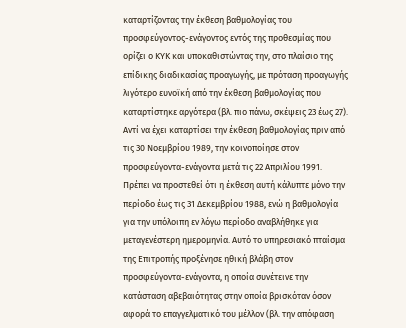καταρτίζοντας την έκθεση βαθμολογίας του προσφεύγοντος-ενάγοντος εντός της προθεσμίας που ορίζει ο ΚΥΚ και υποκαθιστώντας την, στο πλαίσιο της επίδικης διαδικασίας προαγωγής, με πρόταση προαγωγής λιγότερο ευνοϊκή από την έκθεση βαθμολογίας που καταρτίστηκε αργότερα (βλ. πιο πάνω, σκέψεις 23 έως 27). Αντί να έχει καταρτίσει την έκθεση βαθμολογίας πριν από τις 30 Νοεμβρίου 1989, την κοινοποίησε στον προσφεύγοντα-ενάγοντα μετά τις 22 Απριλίου 1991. Πρέπει να προστεθεί ότι η έκθεση αυτή κάλυπτε μόνο την περίοδο έως τις 31 Δεκεμβρίου 1988, ενώ η βαθμολογία για την υπόλοιπη εν λόγω περίοδο αναβλήθηκε για μεταγενέστερη ημερομηνία. Αυτό το υπηρεσιακό πταίσμα της Επιτροπής προξένησε ηθική βλάβη στον προσφεύγοντα-ενάγοντα, η οποία συνέτεινε την κατάσταση αβεβαιότητας στην οποία βρισκόταν όσον αφορά το επαγγελματικό του μέλλον (βλ. την απόφαση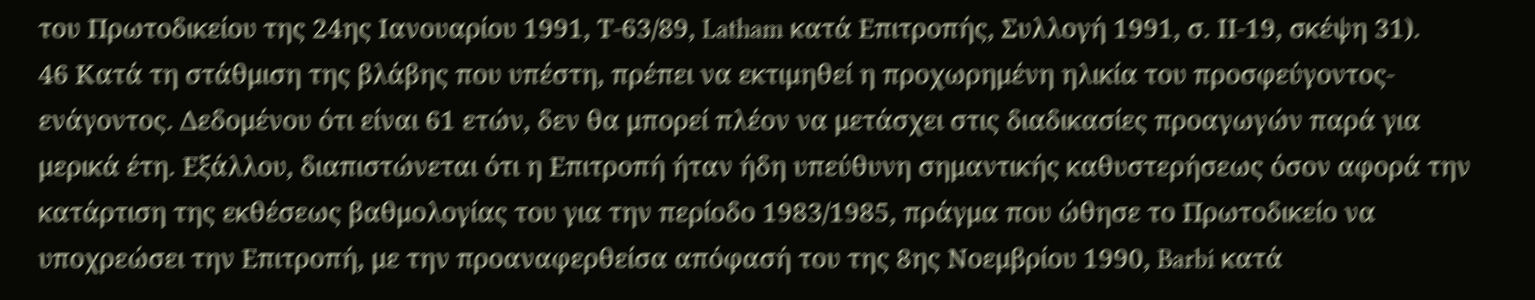του Πρωτοδικείου της 24ης Ιανουαρίου 1991, Τ-63/89, Latham κατά Επιτροπής, Συλλογή 1991, σ. ΙΙ-19, σκέψη 31).
46 Κατά τη στάθμιση της βλάβης που υπέστη, πρέπει να εκτιμηθεί η προχωρημένη ηλικία του προσφεύγοντος-ενάγοντος. Δεδομένου ότι είναι 61 ετών, δεν θα μπορεί πλέον να μετάσχει στις διαδικασίες προαγωγών παρά για μερικά έτη. Εξάλλου, διαπιστώνεται ότι η Επιτροπή ήταν ήδη υπεύθυνη σημαντικής καθυστερήσεως όσον αφορά την κατάρτιση της εκθέσεως βαθμολογίας του για την περίοδο 1983/1985, πράγμα που ώθησε το Πρωτοδικείο να υποχρεώσει την Επιτροπή, με την προαναφερθείσα απόφασή του της 8ης Νοεμβρίου 1990, Barbi κατά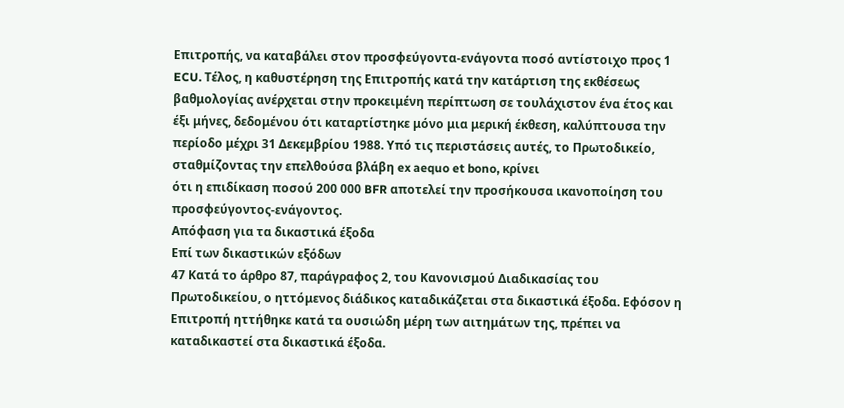Επιτροπής, να καταβάλει στον προσφεύγοντα-ενάγοντα ποσό αντίστοιχο προς 1 ECU. Τέλος, η καθυστέρηση της Επιτροπής κατά την κατάρτιση της εκθέσεως βαθμολογίας ανέρχεται στην προκειμένη περίπτωση σε τουλάχιστον ένα έτος και έξι μήνες, δεδομένου ότι καταρτίστηκε μόνο μια μερική έκθεση, καλύπτουσα την περίοδο μέχρι 31 Δεκεμβρίου 1988. Υπό τις περιστάσεις αυτές, το Πρωτοδικείο, σταθμίζοντας την επελθούσα βλάβη ex aequo et bono, κρίνει
ότι η επιδίκαση ποσού 200 000 BFR αποτελεί την προσήκουσα ικανοποίηση του προσφεύγοντος-ενάγοντος.
Απόφαση για τα δικαστικά έξοδα
Επί των δικαστικών εξόδων
47 Κατά το άρθρο 87, παράγραφος 2, του Κανονισμού Διαδικασίας του Πρωτοδικείου, ο ηττόμενος διάδικος καταδικάζεται στα δικαστικά έξοδα. Εφόσον η Επιτροπή ηττήθηκε κατά τα ουσιώδη μέρη των αιτημάτων της, πρέπει να καταδικαστεί στα δικαστικά έξοδα.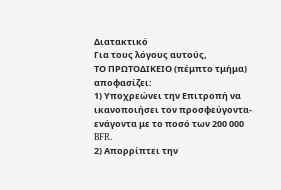Διατακτικό
Για τους λόγους αυτούς,
ΤΟ ΠΡΩΤΟΔΙΚΕΙΟ (πέμπτο τμήμα)
αποφασίζει:
1) Υποχρεώνει την Επιτροπή να ικανοποιήσει τον προσφεύγοντα-ενάγοντα με το ποσό των 200 000 BFR.
2) Απορρίπτει την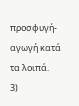προσφυγή-αγωγή κατά τα λοιπά.
3)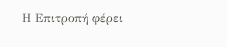Η Επιτροπή φέρει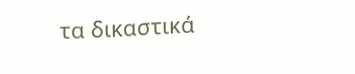τα δικαστικά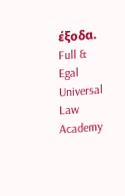έξοδα.
Full & Egal Universal Law Academy